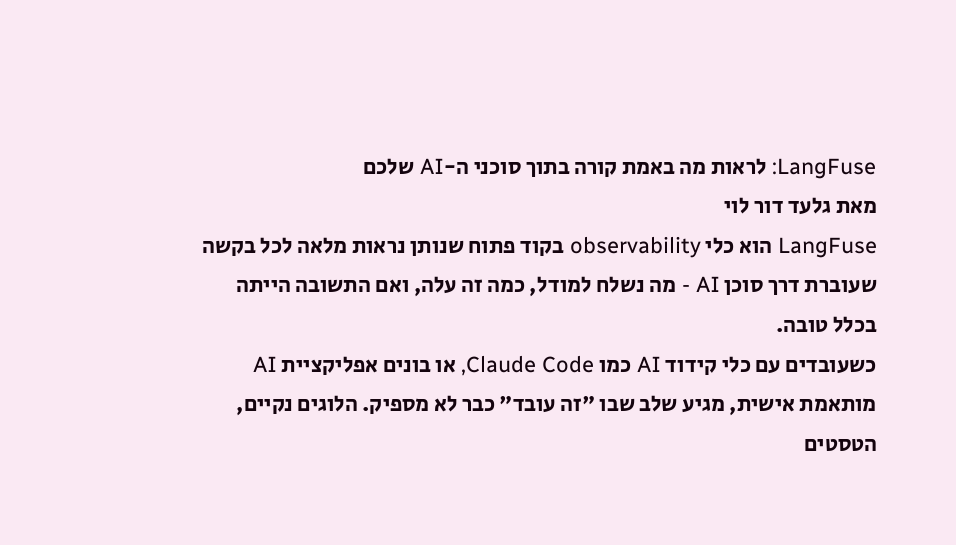LangFuse: לראות מה באמת קורה בתוך סוכני ה-AI שלכם
מאת גלעד דור לוי
LangFuse הוא כלי observability בקוד פתוח שנותן נראות מלאה לכל בקשה שעוברת דרך סוכן AI - מה נשלח למודל, כמה זה עלה, ואם התשובה הייתה בכלל טובה.
כשעובדים עם כלי קידוד AI כמו Claude Code, או בונים אפליקציית AI מותאמת אישית, מגיע שלב שבו "זה עובד" כבר לא מספיק. הלוגים נקיים, הטסטים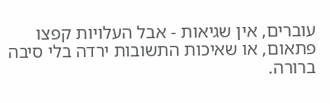עוברים, אין שגיאות - אבל העלויות קפצו פתאום, או שאיכות התשובות ירדה בלי סיבה ברורה.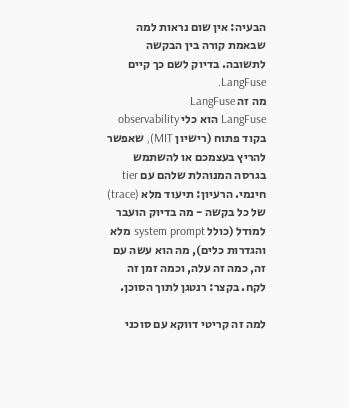הבעיה: אין שום נראות למה שבאמת קורה בין הבקשה לתשובה. בדיוק לשם כך קיים LangFuse.
מה זה LangFuse
LangFuse הוא כלי observability בקוד פתוח (רישיון MIT), שאפשר להריץ בעצמכם או להשתמש בגרסה המנוהלת שלהם עם tier חינמי. הרעיון: תיעוד מלא (trace) של כל בקשה - מה בדיוק הועבר למודל (כולל system prompt מלא והגדרות כלים), מה הוא עשה עם זה, כמה זה עלה, וכמה זמן זה לקח. בקצר: רנטגן לתוך הסוכן.

למה זה קריטי דווקא עם סוכני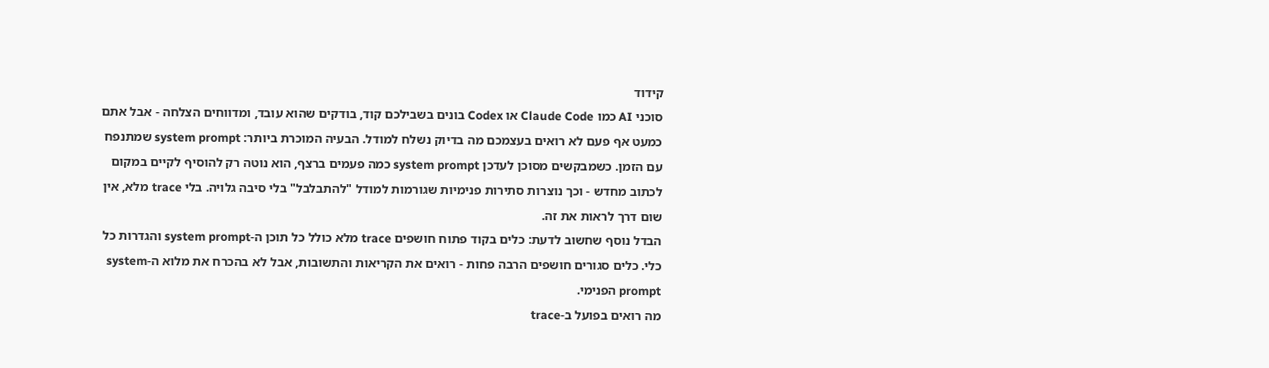קידוד
סוכני AI כמו Claude Code או Codex בונים בשבילכם קוד, בודקים שהוא עובד, ומדווחים הצלחה - אבל אתם כמעט אף פעם לא רואים בעצמכם מה בדיוק נשלח למודל. הבעיה המוכרת ביותר: system prompt שמתנפח עם הזמן. כשמבקשים מסוכן לעדכן system prompt כמה פעמים ברצף, הוא נוטה רק להוסיף לקיים במקום לכתוב מחדש - וכך נוצרות סתירות פנימיות שגורמות למודל "להתבלבל" בלי סיבה גלויה. בלי trace מלא, אין שום דרך לראות את זה.
הבדל נוסף שחשוב לדעת: כלים בקוד פתוח חושפים trace מלא כולל כל תוכן ה-system prompt והגדרות כל כלי. כלים סגורים חושפים הרבה פחות - רואים את הקריאות והתשובות, אבל לא בהכרח את מלוא ה-system prompt הפנימי.
מה רואים בפועל ב-trace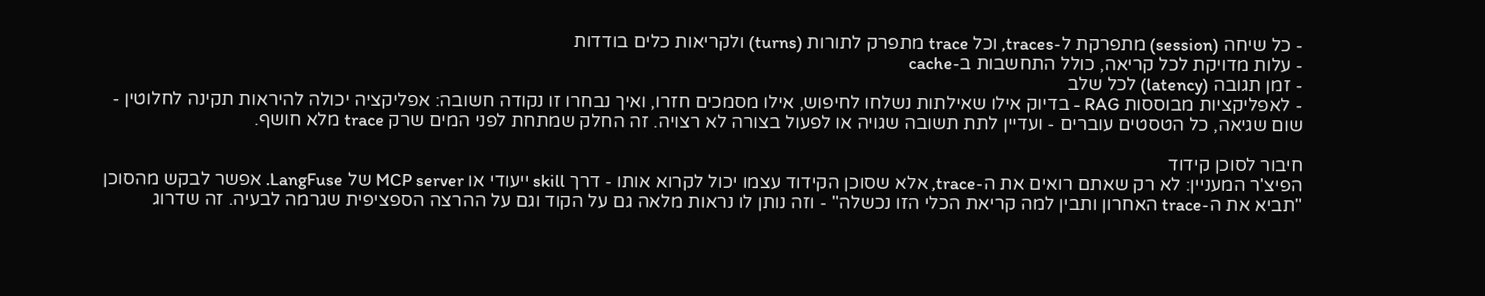- כל שיחה (session) מתפרקת ל-traces, וכל trace מתפרק לתורות (turns) ולקריאות כלים בודדות
- עלות מדויקת לכל קריאה, כולל התחשבות ב-cache
- זמן תגובה (latency) לכל שלב
- לאפליקציות מבוססות RAG - בדיוק אילו שאילתות נשלחו לחיפוש, אילו מסמכים חזרו, ואיך נבחרו זו נקודה חשובה: אפליקציה יכולה להיראות תקינה לחלוטין - שום שגיאה, כל הטסטים עוברים - ועדיין לתת תשובה שגויה או לפעול בצורה לא רצויה. זה החלק שמתחת לפני המים שרק trace מלא חושף.

חיבור לסוכן קידוד
הפיצ'ר המעניין: לא רק שאתם רואים את ה-trace, אלא שסוכן הקידוד עצמו יכול לקרוא אותו - דרך skill ייעודי או MCP server של LangFuse. אפשר לבקש מהסוכן "תביא את ה-trace האחרון ותבין למה קריאת הכלי הזו נכשלה" - וזה נותן לו נראות מלאה גם על הקוד וגם על ההרצה הספציפית שגרמה לבעיה. זה שדרוג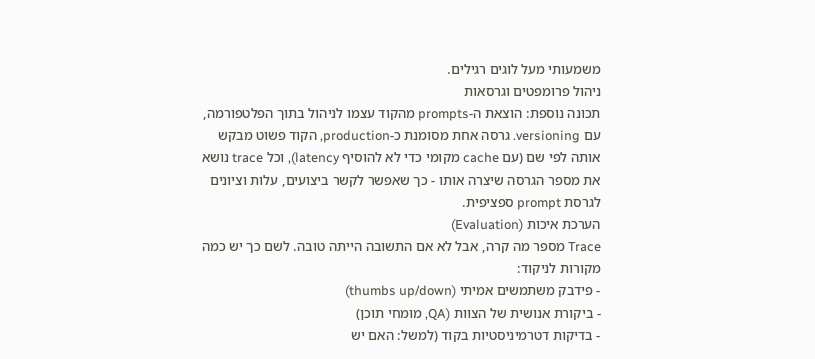משמעותי מעל לוגים רגילים.
ניהול פרומפטים וגרסאות
תכונה נוספת: הוצאת ה-prompts מהקוד עצמו לניהול בתוך הפלטפורמה, עם versioning. גרסה אחת מסומנת כ-production, הקוד פשוט מבקש אותה לפי שם (עם cache מקומי כדי לא להוסיף latency), וכל trace נושא את מספר הגרסה שיצרה אותו - כך שאפשר לקשר ביצועים, עלות וציונים לגרסת prompt ספציפית.
הערכת איכות (Evaluation)
Trace מספר מה קרה, אבל לא אם התשובה הייתה טובה. לשם כך יש כמה מקורות לניקוד:
- פידבק משתמשים אמיתי (thumbs up/down)
- ביקורת אנושית של הצוות (QA, מומחי תוכן)
- בדיקות דטרמיניסטיות בקוד (למשל: האם יש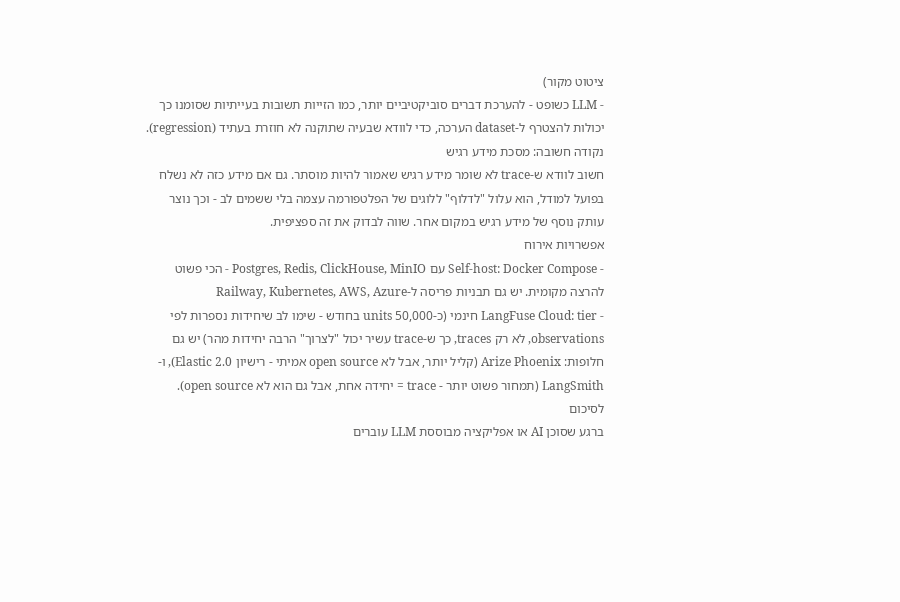ציטוט מקור)
- LLM כשופט - להערכת דברים סוביקטיביים יותר, כמו הזייות תשובות בעייתיות שסומנו כך יכולות להצטרף ל-dataset הערכה, כדי לוודא שבעיה שתוקנה לא חוזרת בעתיד (regression).
נקודה חשובה: מסכת מידע רגיש
חשוב לוודא ש-trace לא שומר מידע רגיש שאמור להיות מוסתר. גם אם מידע כזה לא נשלח בפועל למודל, הוא עלול "לדלוף" ללוגים של הפלטפורמה עצמה בלי ששמים לב - וכך נוצר עותק נוסף של מידע רגיש במקום אחר. שווה לבדוק את זה ספציפית.
אפשרויות אירוח
- Self-host: Docker Compose עם Postgres, Redis, ClickHouse, MinIO - הכי פשוט להרצה מקומית. יש גם תבניות פריסה ל-Railway, Kubernetes, AWS, Azure
- LangFuse Cloud: tier חינמי (כ-50,000 units בחודש - שימו לב שיחידות נספרות לפי observations, לא רק traces, כך ש-trace עשיר יכול "לצרוך" הרבה יחידות מהר) יש גם חלופות: Arize Phoenix (קליל יותר, אבל לא open source אמיתי - רישיון Elastic 2.0), ו-LangSmith (תמחור פשוט יותר - trace = יחידה אחת, אבל גם הוא לא open source).
לסיכום
ברגע שסוכן AI או אפליקציה מבוססת LLM עוברים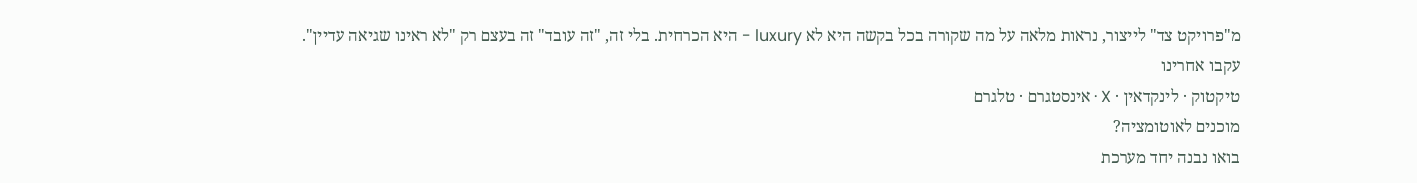מ"פרויקט צד" לייצור, נראות מלאה על מה שקורה בכל בקשה היא לא luxury - היא הכרחית. בלי זה, "זה עובד" זה בעצם רק "לא ראינו שגיאה עדיין".
עקבו אחרינו
טיקטוק · לינקדאין · X · אינסטגרם · טלגרם
מוכנים לאוטומציה?
בואו נבנה יחד מערכת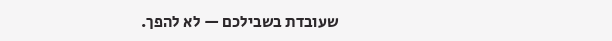שעובדת בשבילכם — לא להפך.